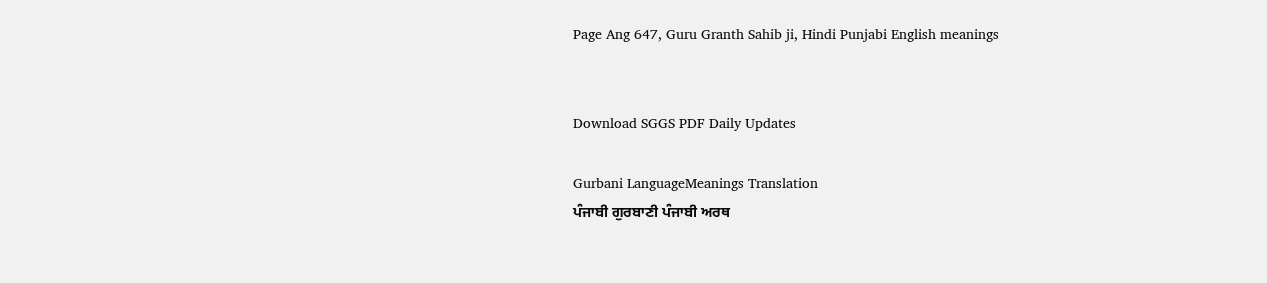Page Ang 647, Guru Granth Sahib ji, Hindi Punjabi English meanings


Download SGGS PDF Daily Updates

Gurbani LanguageMeanings Translation
ਪੰਜਾਬੀ ਗੁਰਬਾਣੀ ਪੰਜਾਬੀ ਅਰਥ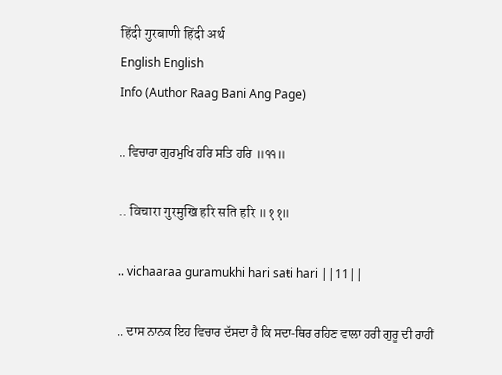हिंदी गुरबाणी हिंदी अर्थ
English English
Info (Author Raag Bani Ang Page)

.. ਵਿਚਾਰਾ ਗੁਰਮੁਖਿ ਹਰਿ ਸਤਿ ਹਰਿ ॥੧੧॥

.. विचारा गुरमुखि हरि सति हरि ॥११॥

.. vichaaraa guramukhi hari saŧi hari ||11||

.. ਦਾਸ ਨਾਨਕ ਇਹ ਵਿਚਾਰ ਦੱਸਦਾ ਹੈ ਕਿ ਸਦਾ-ਥਿਰ ਰਹਿਣ ਵਾਲਾ ਹਰੀ ਗੁਰੂ ਦੀ ਰਾਹੀਂ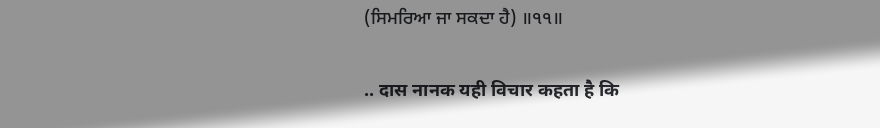(ਸਿਮਰਿਆ ਜਾ ਸਕਦਾ ਹੈ) ॥੧੧॥

.. दास नानक यही विचार कहता है कि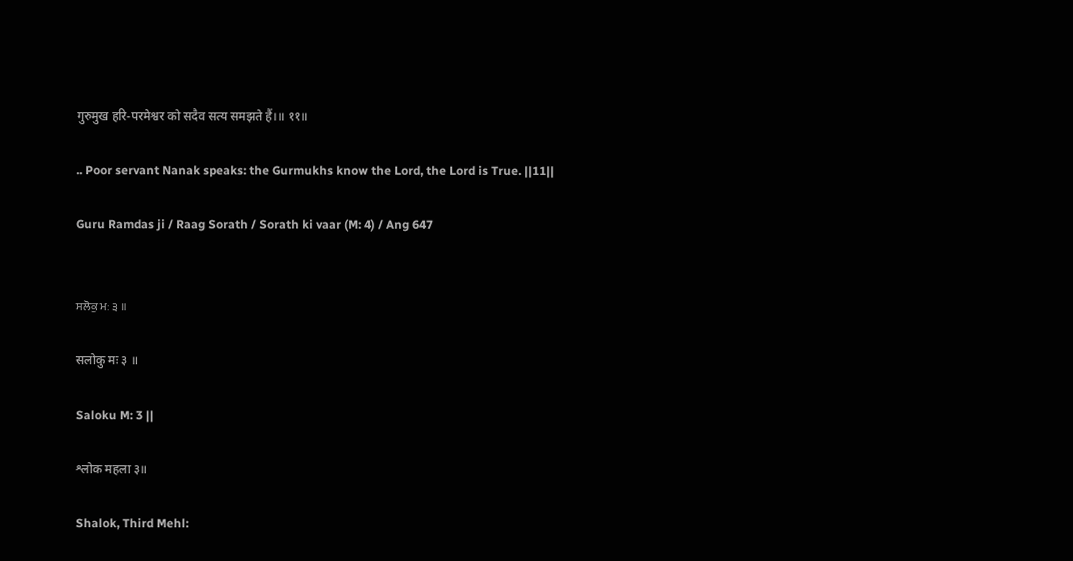गुरुमुख हरि-परमेश्वर को सदैव सत्य समझते हैं।॥ ११॥

.. Poor servant Nanak speaks: the Gurmukhs know the Lord, the Lord is True. ||11||

Guru Ramdas ji / Raag Sorath / Sorath ki vaar (M: 4) / Ang 647


ਸਲੋਕੁ ਮਃ ੩ ॥

सलोकु मः ३ ॥

Saloku M: 3 ||

श्लोक महला ३॥

Shalok, Third Mehl: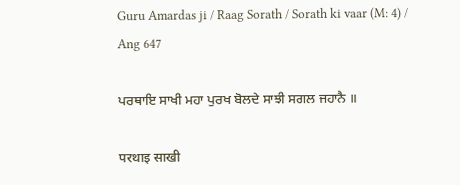Guru Amardas ji / Raag Sorath / Sorath ki vaar (M: 4) / Ang 647

ਪਰਥਾਇ ਸਾਖੀ ਮਹਾ ਪੁਰਖ ਬੋਲਦੇ ਸਾਝੀ ਸਗਲ ਜਹਾਨੈ ॥

परथाइ साखी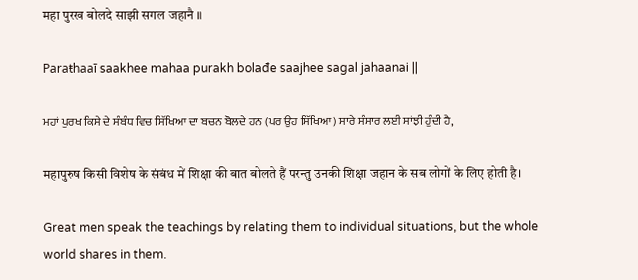महा पुरख बोलदे साझी सगल जहानै ॥

Paraŧhaaī saakhee mahaa purakh bolađe saajhee sagal jahaanai ||

ਮਹਾਂ ਪੁਰਖ ਕਿਸੇ ਦੇ ਸੰਬੰਧ ਵਿਚ ਸਿੱਖਿਆ ਦਾ ਬਚਨ ਬੋਲਦੇ ਹਨ (ਪਰ ਉਹ ਸਿੱਖਿਆ) ਸਾਰੇ ਸੰਸਾਰ ਲਈ ਸਾਂਝੀ ਹੁੰਦੀ ਹੈ,

महापुरुष किसी विशेष के संबंध में शिक्षा की बात बोलते हैं परन्तु उनकी शिक्षा जहान के सब लोगों के लिए होती है।

Great men speak the teachings by relating them to individual situations, but the whole world shares in them.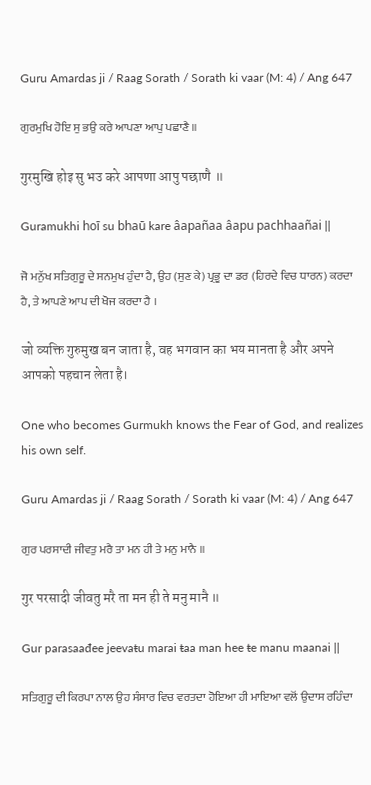Guru Amardas ji / Raag Sorath / Sorath ki vaar (M: 4) / Ang 647

ਗੁਰਮੁਖਿ ਹੋਇ ਸੁ ਭਉ ਕਰੇ ਆਪਣਾ ਆਪੁ ਪਛਾਣੈ ॥

गुरमुखि होइ सु भउ करे आपणा आपु पछाणै ॥

Guramukhi hoī su bhaū kare âapañaa âapu pachhaañai ||

ਜੋ ਮਨੁੱਖ ਸਤਿਗੁਰੂ ਦੇ ਸਨਮੁਖ ਹੁੰਦਾ ਹੈ, ਉਹ (ਸੁਣ ਕੇ) ਪ੍ਰਭੂ ਦਾ ਡਰ (ਹਿਰਦੇ ਵਿਚ ਧਾਰਨ) ਕਰਦਾ ਹੈ, ਤੇ ਆਪਣੇ ਆਪ ਦੀ ਖੋਜ ਕਰਦਾ ਹੈ ।

जो व्यक्ति गुरुमुख बन जाता है, वह भगवान का भय मानता है और अपने आपको पहचान लेता है।

One who becomes Gurmukh knows the Fear of God, and realizes his own self.

Guru Amardas ji / Raag Sorath / Sorath ki vaar (M: 4) / Ang 647

ਗੁਰ ਪਰਸਾਦੀ ਜੀਵਤੁ ਮਰੈ ਤਾ ਮਨ ਹੀ ਤੇ ਮਨੁ ਮਾਨੈ ॥

गुर परसादी जीवतु मरै ता मन ही ते मनु मानै ॥

Gur parasaađee jeevaŧu marai ŧaa man hee ŧe manu maanai ||

ਸਤਿਗੁਰੂ ਦੀ ਕਿਰਪਾ ਨਾਲ ਉਹ ਸੰਸਾਰ ਵਿਚ ਵਰਤਦਾ ਹੋਇਆ ਹੀ ਮਾਇਆ ਵਲੋਂ ਉਦਾਸ ਰਹਿੰਦਾ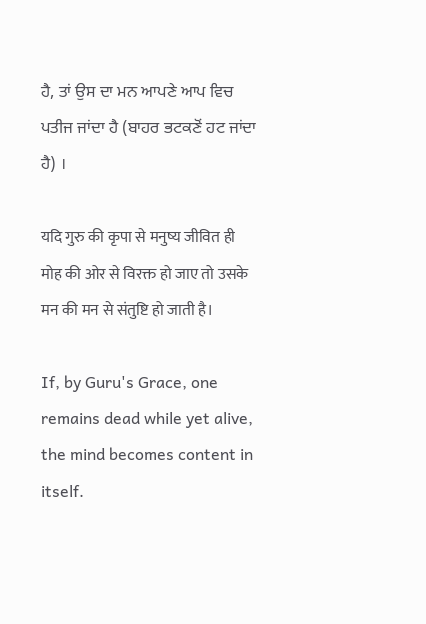ਹੈ, ਤਾਂ ਉਸ ਦਾ ਮਨ ਆਪਣੇ ਆਪ ਵਿਚ ਪਤੀਜ ਜਾਂਦਾ ਹੈ (ਬਾਹਰ ਭਟਕਣੋਂ ਹਟ ਜਾਂਦਾ ਹੈ) ।

यदि गुरु की कृपा से मनुष्य जीवित ही मोह की ओर से विरक्त हो जाए तो उसके मन की मन से संतुष्टि हो जाती है।

If, by Guru's Grace, one remains dead while yet alive, the mind becomes content in itself.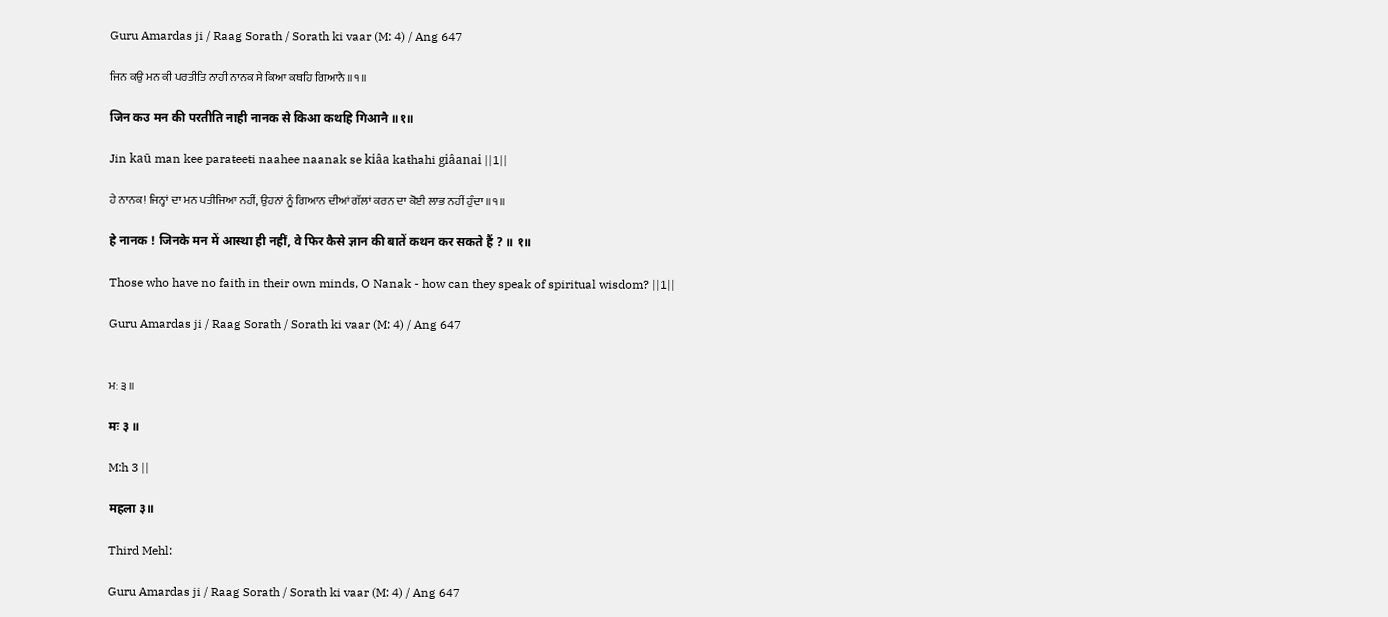Guru Amardas ji / Raag Sorath / Sorath ki vaar (M: 4) / Ang 647

ਜਿਨ ਕਉ ਮਨ ਕੀ ਪਰਤੀਤਿ ਨਾਹੀ ਨਾਨਕ ਸੇ ਕਿਆ ਕਥਹਿ ਗਿਆਨੈ ॥੧॥

जिन कउ मन की परतीति नाही नानक से किआ कथहि गिआनै ॥१॥

Jin kaū man kee paraŧeeŧi naahee naanak se kiâa kaŧhahi giâanai ||1||

ਹੇ ਨਾਨਕ! ਜਿਨ੍ਹਾਂ ਦਾ ਮਨ ਪਤੀਜਿਆ ਨਹੀਂ, ਉਹਨਾਂ ਨੂੰ ਗਿਆਨ ਦੀਆਂ ਗੱਲਾਂ ਕਰਨ ਦਾ ਕੋਈ ਲਾਭ ਨਹੀਂ ਹੁੰਦਾ ॥੧॥

हे नानक ! जिनके मन में आस्था ही नहीं, वे फिर कैसे ज्ञान की बातें कथन कर सकते हैं ? ॥ १॥

Those who have no faith in their own minds, O Nanak - how can they speak of spiritual wisdom? ||1||

Guru Amardas ji / Raag Sorath / Sorath ki vaar (M: 4) / Ang 647


ਮਃ ੩ ॥

मः ३ ॥

M:h 3 ||

महला ३॥

Third Mehl:

Guru Amardas ji / Raag Sorath / Sorath ki vaar (M: 4) / Ang 647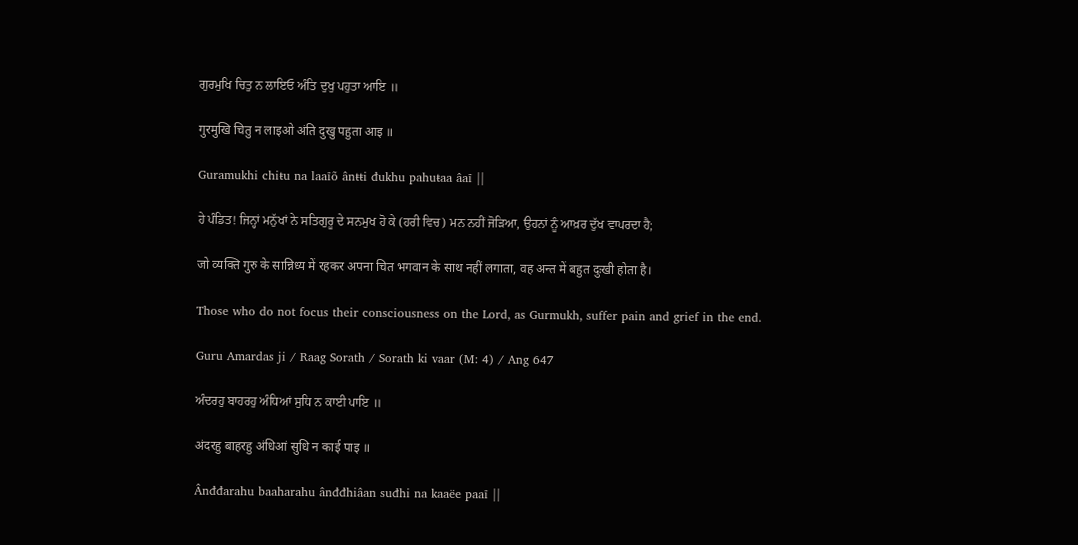ਗੁਰਮੁਖਿ ਚਿਤੁ ਨ ਲਾਇਓ ਅੰਤਿ ਦੁਖੁ ਪਹੁਤਾ ਆਇ ॥

गुरमुखि चितु न लाइओ अंति दुखु पहुता आइ ॥

Guramukhi chiŧu na laaīõ ânŧŧi đukhu pahuŧaa âaī ||

ਹੇ ਪੰਡਿਤ! ਜਿਨ੍ਹਾਂ ਮਨੁੱਖਾਂ ਨੇ ਸਤਿਗੁਰੂ ਦੇ ਸਨਮੁਖ ਹੋ ਕੇ (ਹਰੀ ਵਿਚ) ਮਨ ਨਹੀਂ ਜੋੜਿਆ, ਉਹਨਾਂ ਨੂੰ ਆਖ਼ਰ ਦੁੱਖ ਵਾਪਰਦਾ ਹੈ;

जो व्यक्ति गुरु के सान्निध्य में रहकर अपना चित भगवान के साथ नहीं लगाता, वह अन्त में बहुत दुःखी होता है।

Those who do not focus their consciousness on the Lord, as Gurmukh, suffer pain and grief in the end.

Guru Amardas ji / Raag Sorath / Sorath ki vaar (M: 4) / Ang 647

ਅੰਦਰਹੁ ਬਾਹਰਹੁ ਅੰਧਿਆਂ ਸੁਧਿ ਨ ਕਾਈ ਪਾਇ ॥

अंदरहु बाहरहु अंधिआं सुधि न काई पाइ ॥

Ânđđarahu baaharahu ânđđhiâan suđhi na kaaëe paaī ||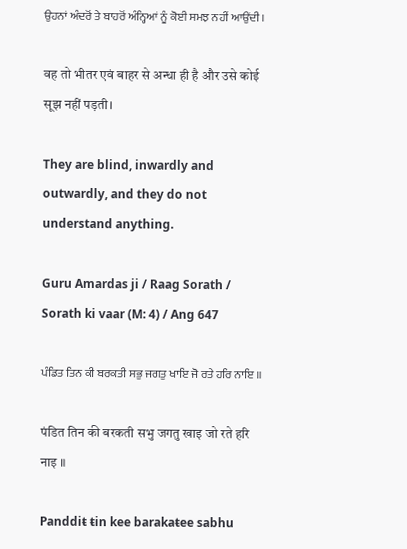ਉਹਨਾਂ ਅੰਦਰੋਂ ਤੇ ਬਾਹਰੋਂ ਅੰਨ੍ਹਿਆਂ ਨੂੰ ਕੋਈ ਸਮਝ ਨਹੀਂ ਆਉਂਦੀ ।

वह तो भीतर एवं बाहर से अन्धा ही है और उसे कोई सूझ नहीं पड़ती।

They are blind, inwardly and outwardly, and they do not understand anything.

Guru Amardas ji / Raag Sorath / Sorath ki vaar (M: 4) / Ang 647

ਪੰਡਿਤ ਤਿਨ ਕੀ ਬਰਕਤੀ ਸਭੁ ਜਗਤੁ ਖਾਇ ਜੋ ਰਤੇ ਹਰਿ ਨਾਇ ॥

पंडित तिन की बरकती सभु जगतु खाइ जो रते हरि नाइ ॥

Panddiŧ ŧin kee barakaŧee sabhu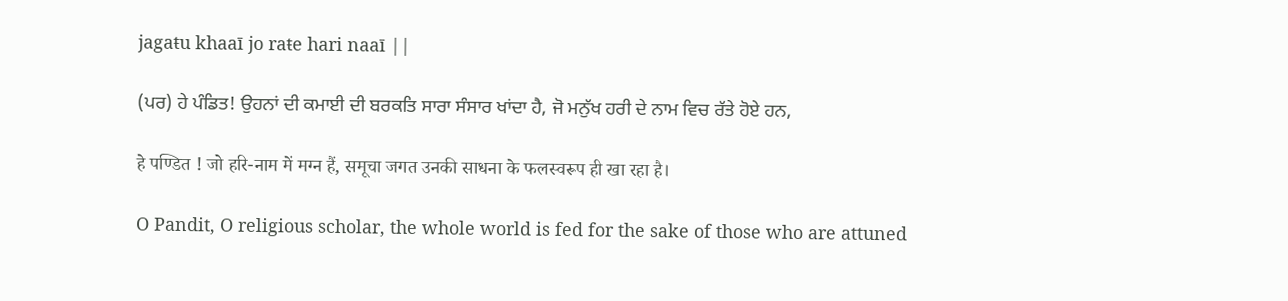jagaŧu khaaī jo raŧe hari naaī ||

(ਪਰ) ਹੇ ਪੰਡਿਤ! ਉਹਨਾਂ ਦੀ ਕਮਾਈ ਦੀ ਬਰਕਤਿ ਸਾਰਾ ਸੰਸਾਰ ਖਾਂਦਾ ਹੈ, ਜੋ ਮਨੁੱਖ ਹਰੀ ਦੇ ਨਾਮ ਵਿਚ ਰੱਤੇ ਹੋਏ ਹਨ,

हे पण्डित ! जो हरि-नाम में मग्न हैं, समूचा जगत उनकी साधना के फलस्वरूप ही खा रहा है।

O Pandit, O religious scholar, the whole world is fed for the sake of those who are attuned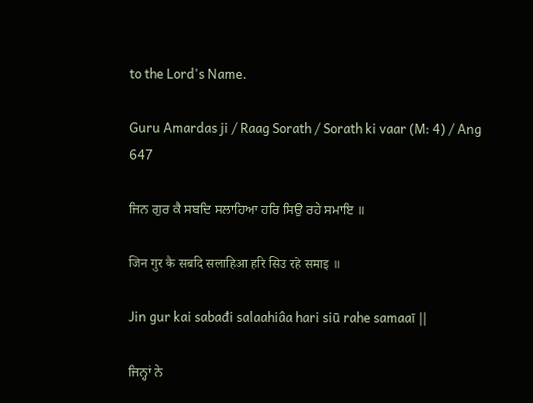to the Lord's Name.

Guru Amardas ji / Raag Sorath / Sorath ki vaar (M: 4) / Ang 647

ਜਿਨ ਗੁਰ ਕੈ ਸਬਦਿ ਸਲਾਹਿਆ ਹਰਿ ਸਿਉ ਰਹੇ ਸਮਾਇ ॥

जिन गुर कै सबदि सलाहिआ हरि सिउ रहे समाइ ॥

Jin gur kai sabađi salaahiâa hari siū rahe samaaī ||

ਜਿਨ੍ਹਾਂ ਨੇ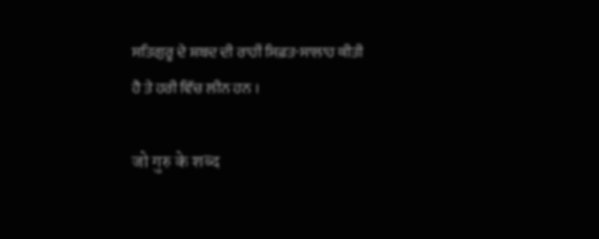ਸਤਿਗੁਰੂ ਦੇ ਸ਼ਬਦ ਦੀ ਰਾਹੀਂ ਸਿਫ਼ਤ-ਸਾਲਾਹ ਕੀਤੀ ਹੈ ਤੇ ਹਰੀ ਵਿੱਚ ਲੀਨ ਹਨ ।

जो गुरु के शब्द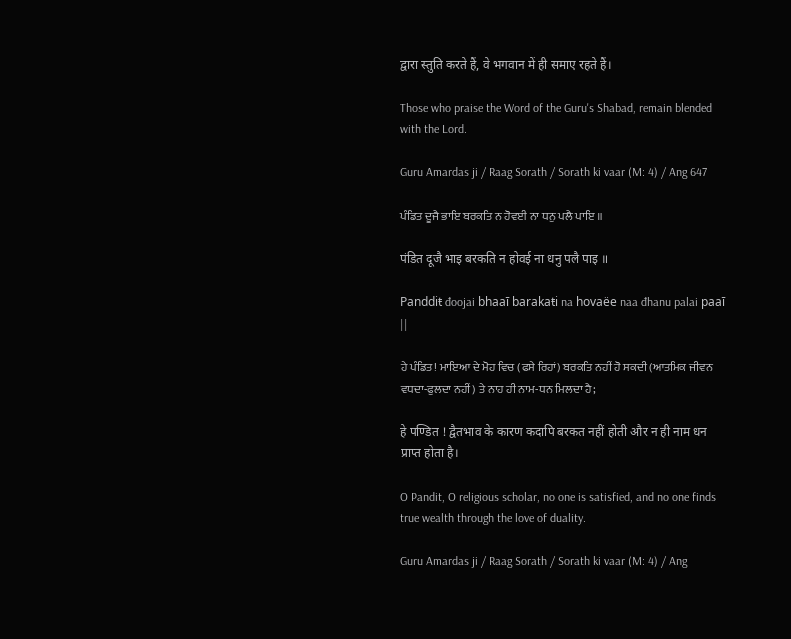द्वारा स्तुति करते हैं, वे भगवान में ही समाए रहते हैं।

Those who praise the Word of the Guru's Shabad, remain blended with the Lord.

Guru Amardas ji / Raag Sorath / Sorath ki vaar (M: 4) / Ang 647

ਪੰਡਿਤ ਦੂਜੈ ਭਾਇ ਬਰਕਤਿ ਨ ਹੋਵਈ ਨਾ ਧਨੁ ਪਲੈ ਪਾਇ ॥

पंडित दूजै भाइ बरकति न होवई ना धनु पलै पाइ ॥

Panddiŧ đoojai bhaaī barakaŧi na hovaëe naa đhanu palai paaī ||

ਹੇ ਪੰਡਿਤ! ਮਾਇਆ ਦੇ ਮੋਹ ਵਿਚ (ਫਸੇ ਰਿਹਾਂ) ਬਰਕਤਿ ਨਹੀਂ ਹੋ ਸਕਦੀ (ਆਤਮਿਕ ਜੀਵਨ ਵਧਦਾ-ਫੁਲਦਾ ਨਹੀਂ) ਤੇ ਨਾਹ ਹੀ ਨਾਮ-ਧਨ ਮਿਲਦਾ ਹੈ;

हे पण्डित ! द्वैतभाव के कारण कदापि बरकत नहीं होती और न ही नाम धन प्राप्त होता है।

O Pandit, O religious scholar, no one is satisfied, and no one finds true wealth through the love of duality.

Guru Amardas ji / Raag Sorath / Sorath ki vaar (M: 4) / Ang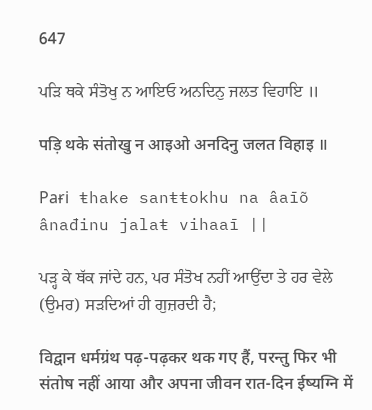647

ਪੜਿ ਥਕੇ ਸੰਤੋਖੁ ਨ ਆਇਓ ਅਨਦਿਨੁ ਜਲਤ ਵਿਹਾਇ ॥

पड़ि थके संतोखु न आइओ अनदिनु जलत विहाइ ॥

Paɍi ŧhake sanŧŧokhu na âaīõ ânađinu jalaŧ vihaaī ||

ਪੜ੍ਹ ਕੇ ਥੱਕ ਜਾਂਦੇ ਹਨ, ਪਰ ਸੰਤੋਖ ਨਹੀਂ ਆਉਂਦਾ ਤੇ ਹਰ ਵੇਲੇ (ਉਮਰ) ਸੜਦਿਆਂ ਹੀ ਗੁਜ਼ਰਦੀ ਹੈ;

विद्वान धर्मग्रंथ पढ़-पढ़कर थक गए हैं, परन्तु फिर भी संतोष नहीं आया और अपना जीवन रात-दिन ईष्यग्नि में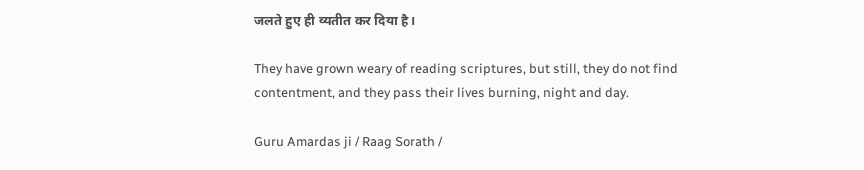जलते हुए ही व्यतीत कर दिया है।

They have grown weary of reading scriptures, but still, they do not find contentment, and they pass their lives burning, night and day.

Guru Amardas ji / Raag Sorath /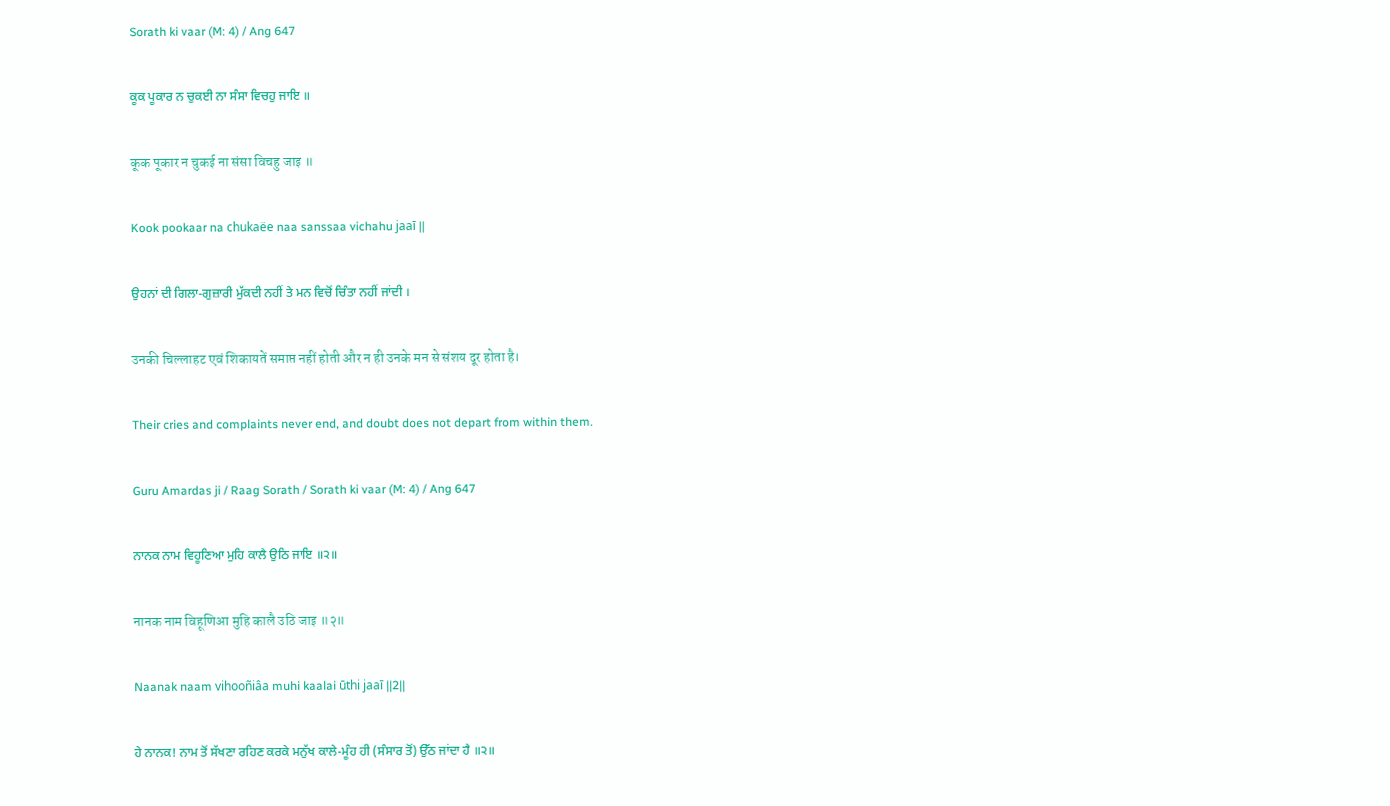Sorath ki vaar (M: 4) / Ang 647

ਕੂਕ ਪੂਕਾਰ ਨ ਚੁਕਈ ਨਾ ਸੰਸਾ ਵਿਚਹੁ ਜਾਇ ॥

कूक पूकार न चुकई ना संसा विचहु जाइ ॥

Kook pookaar na chukaëe naa sanssaa vichahu jaaī ||

ਉਹਨਾਂ ਦੀ ਗਿਲਾ-ਗੁਜ਼ਾਰੀ ਮੁੱਕਦੀ ਨਹੀਂ ਤੇ ਮਨ ਵਿਚੋਂ ਚਿੰਤਾ ਨਹੀਂ ਜਾਂਦੀ ।

उनकी चिल्लाहट एवं शिकायतें समाप्त नहीं होती और न ही उनके मन से संशय दूर होता है।

Their cries and complaints never end, and doubt does not depart from within them.

Guru Amardas ji / Raag Sorath / Sorath ki vaar (M: 4) / Ang 647

ਨਾਨਕ ਨਾਮ ਵਿਹੂਣਿਆ ਮੁਹਿ ਕਾਲੈ ਉਠਿ ਜਾਇ ॥੨॥

नानक नाम विहूणिआ मुहि कालै उठि जाइ ॥२॥

Naanak naam vihooñiâa muhi kaalai ūthi jaaī ||2||

ਹੇ ਨਾਨਕ! ਨਾਮ ਤੋਂ ਸੱਖਣਾ ਰਹਿਣ ਕਰਕੇ ਮਨੁੱਖ ਕਾਲੇ-ਮੂੰਹ ਹੀ (ਸੰਸਾਰ ਤੋਂ) ਉੱਠ ਜਾਂਦਾ ਹੈ ॥੨॥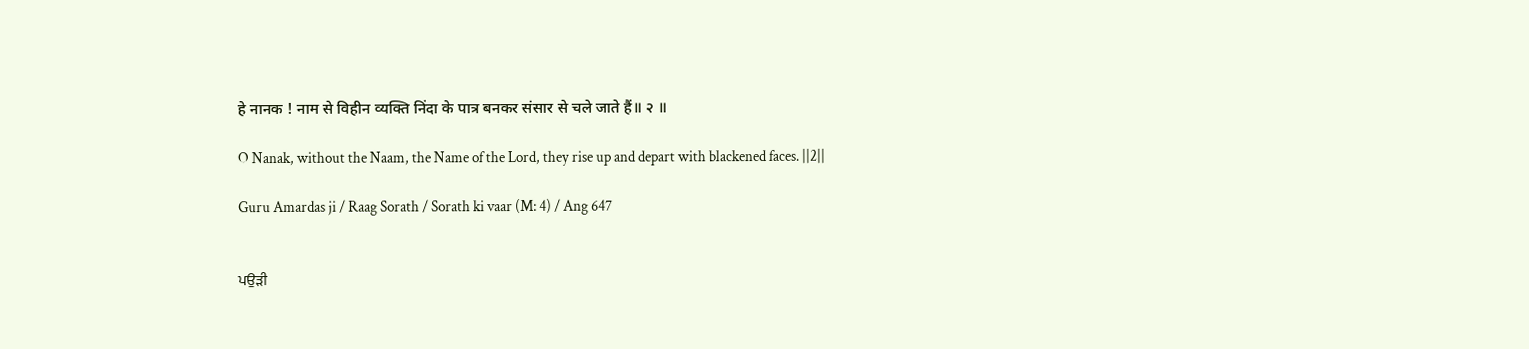हे नानक ! नाम से विहीन व्यक्ति निंदा के पात्र बनकर संसार से चले जाते हैं॥ २ ॥

O Nanak, without the Naam, the Name of the Lord, they rise up and depart with blackened faces. ||2||

Guru Amardas ji / Raag Sorath / Sorath ki vaar (M: 4) / Ang 647


ਪਉੜੀ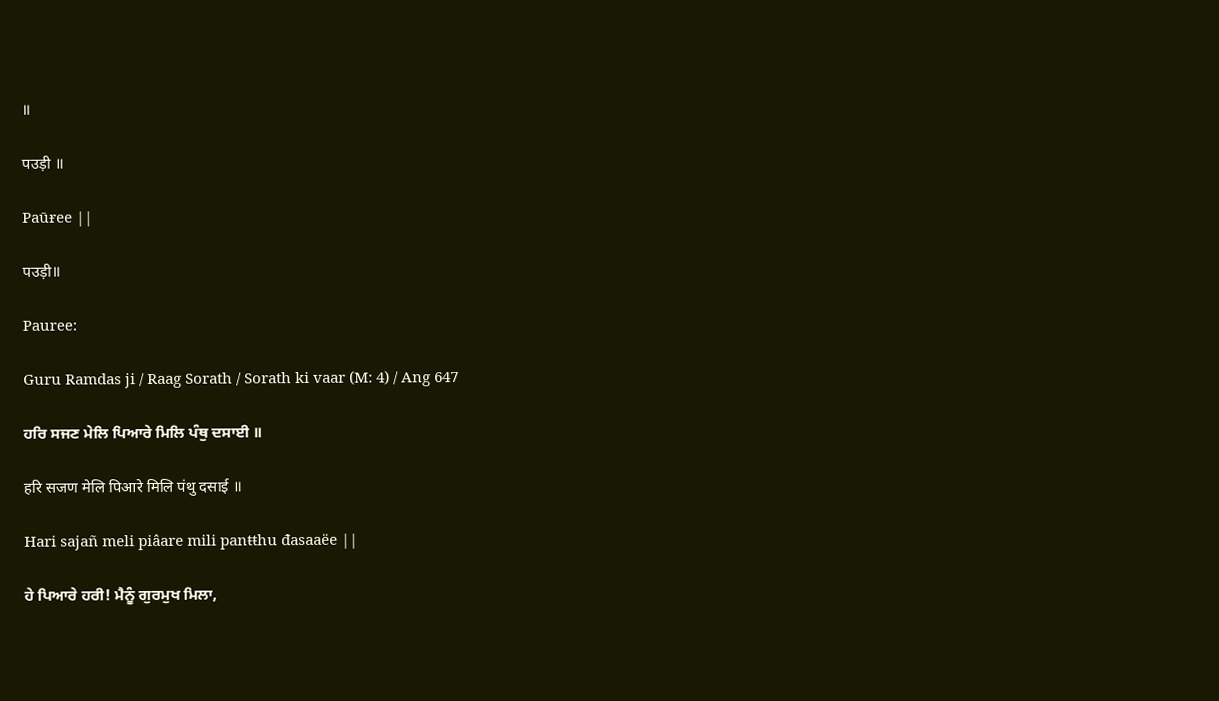॥

पउड़ी ॥

Paūɍee ||

पउड़ी॥

Pauree:

Guru Ramdas ji / Raag Sorath / Sorath ki vaar (M: 4) / Ang 647

ਹਰਿ ਸਜਣ ਮੇਲਿ ਪਿਆਰੇ ਮਿਲਿ ਪੰਥੁ ਦਸਾਈ ॥

हरि सजण मेलि पिआरे मिलि पंथु दसाई ॥

Hari sajañ meli piâare mili panŧŧhu đasaaëe ||

ਹੇ ਪਿਆਰੇ ਹਰੀ! ਮੈਨੂੰ ਗੁਰਮੁਖ ਮਿਲਾ,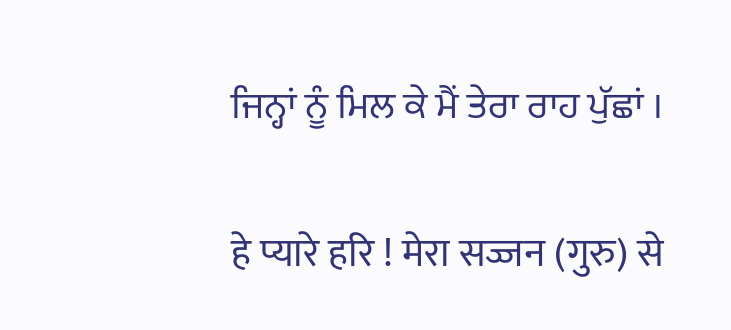ਜਿਨ੍ਹਾਂ ਨੂੰ ਮਿਲ ਕੇ ਮੈਂ ਤੇਰਾ ਰਾਹ ਪੁੱਛਾਂ ।

हे प्यारे हरि ! मेरा सज्जन (गुरु) से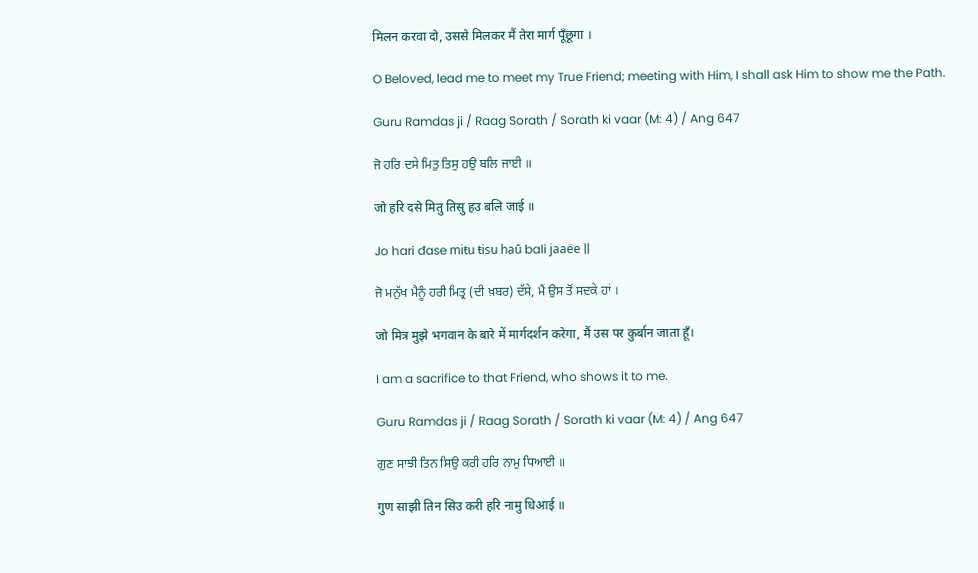मिलन करवा दो, उससे मिलकर मैं तेरा मार्ग पूँछूगा ।

O Beloved, lead me to meet my True Friend; meeting with Him, I shall ask Him to show me the Path.

Guru Ramdas ji / Raag Sorath / Sorath ki vaar (M: 4) / Ang 647

ਜੋ ਹਰਿ ਦਸੇ ਮਿਤੁ ਤਿਸੁ ਹਉ ਬਲਿ ਜਾਈ ॥

जो हरि दसे मितु तिसु हउ बलि जाई ॥

Jo hari đase miŧu ŧisu haū bali jaaëe ||

ਜੋ ਮਨੁੱਖ ਮੈਨੂੰ ਹਰੀ ਮਿਤ੍ਰ (ਦੀ ਖ਼ਬਰ) ਦੱਸੇ, ਮੈਂ ਉਸ ਤੋਂ ਸਦਕੇ ਹਾਂ ।

जो मित्र मुझे भगवान के बारे में मार्गदर्शन करेगा, मैं उस पर कुर्बान जाता हूँ।

I am a sacrifice to that Friend, who shows it to me.

Guru Ramdas ji / Raag Sorath / Sorath ki vaar (M: 4) / Ang 647

ਗੁਣ ਸਾਝੀ ਤਿਨ ਸਿਉ ਕਰੀ ਹਰਿ ਨਾਮੁ ਧਿਆਈ ॥

गुण साझी तिन सिउ करी हरि नामु धिआई ॥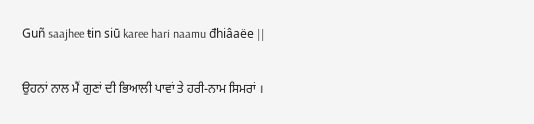Guñ saajhee ŧin siū karee hari naamu đhiâaëe ||

ਉਹਨਾਂ ਨਾਲ ਮੈਂ ਗੁਣਾਂ ਦੀ ਭਿਆਲੀ ਪਾਵਾਂ ਤੇ ਹਰੀ-ਨਾਮ ਸਿਮਰਾਂ ।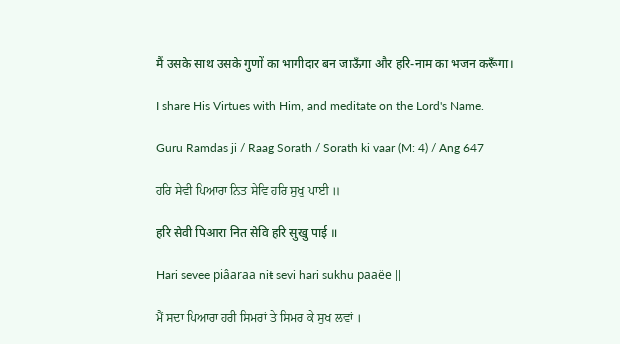मैं उसके साथ उसके गुणों का भागीदार बन जाऊँगा और हरि-नाम का भजन करूँगा।

I share His Virtues with Him, and meditate on the Lord's Name.

Guru Ramdas ji / Raag Sorath / Sorath ki vaar (M: 4) / Ang 647

ਹਰਿ ਸੇਵੀ ਪਿਆਰਾ ਨਿਤ ਸੇਵਿ ਹਰਿ ਸੁਖੁ ਪਾਈ ॥

हरि सेवी पिआरा नित सेवि हरि सुखु पाई ॥

Hari sevee piâaraa niŧ sevi hari sukhu paaëe ||

ਮੈਂ ਸਦਾ ਪਿਆਰਾ ਹਰੀ ਸਿਮਰਾਂ ਤੇ ਸਿਮਰ ਕੇ ਸੁਖ ਲਵਾਂ ।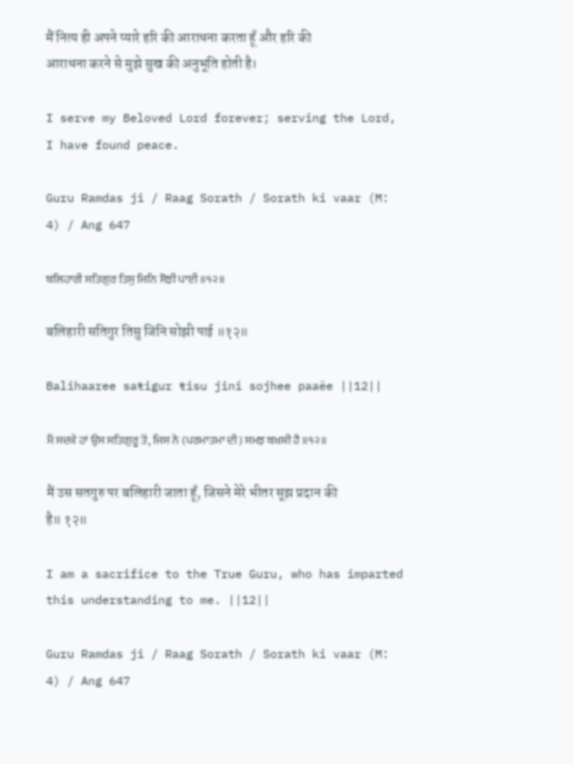मैं नित्य ही अपने प्यारे हरि की आराधना करता हूँ और हरि की आराधना करने से मुझे सुख की अनुभूति होती है।

I serve my Beloved Lord forever; serving the Lord, I have found peace.

Guru Ramdas ji / Raag Sorath / Sorath ki vaar (M: 4) / Ang 647

ਬਲਿਹਾਰੀ ਸਤਿਗੁਰ ਤਿਸੁ ਜਿਨਿ ਸੋਝੀ ਪਾਈ ॥੧੨॥

बलिहारी सतिगुर तिसु जिनि सोझी पाई ॥१२॥

Balihaaree saŧigur ŧisu jini sojhee paaëe ||12||

ਮੈਂ ਸਦਕੇ ਹਾਂ ਉਸ ਸਤਿਗੁਰੂ ਤੋਂ, ਜਿਸ ਨੇ (ਪਰਮਾਤਮਾ ਦੀ) ਸਮਝ ਬਖ਼ਸ਼ੀ ਹੈ ॥੧੨॥

मैं उस सतगुरु पर बलिहारी जाता हूँ, जिसने मेरे भीतर सूझ प्रदान की है॥ १२॥

I am a sacrifice to the True Guru, who has imparted this understanding to me. ||12||

Guru Ramdas ji / Raag Sorath / Sorath ki vaar (M: 4) / Ang 647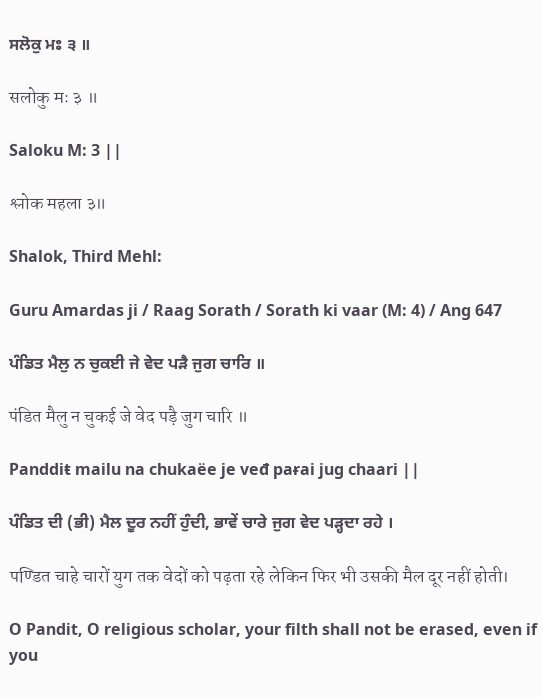ਸਲੋਕੁ ਮਃ ੩ ॥

सलोकु मः ३ ॥

Saloku M: 3 ||

श्लोक महला ३॥

Shalok, Third Mehl:

Guru Amardas ji / Raag Sorath / Sorath ki vaar (M: 4) / Ang 647

ਪੰਡਿਤ ਮੈਲੁ ਨ ਚੁਕਈ ਜੇ ਵੇਦ ਪੜੈ ਜੁਗ ਚਾਰਿ ॥

पंडित मैलु न चुकई जे वेद पड़ै जुग चारि ॥

Panddiŧ mailu na chukaëe je veđ paɍai jug chaari ||

ਪੰਡਿਤ ਦੀ (ਭੀ) ਮੈਲ ਦੂਰ ਨਹੀਂ ਹੁੰਦੀ, ਭਾਵੇਂ ਚਾਰੇ ਜੁਗ ਵੇਦ ਪੜ੍ਹਦਾ ਰਹੇ ।

पण्डित चाहे चारों युग तक वेदों को पढ़ता रहे लेकिन फिर भी उसकी मैल दूर नहीं होती।

O Pandit, O religious scholar, your filth shall not be erased, even if you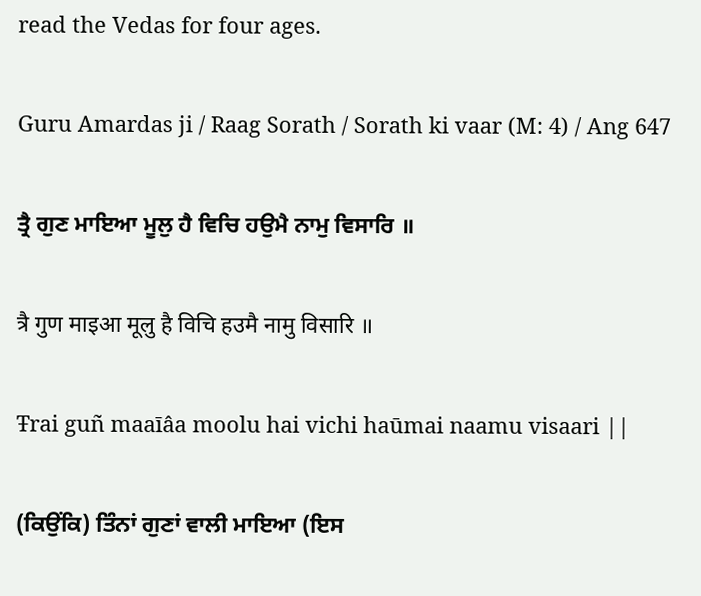read the Vedas for four ages.

Guru Amardas ji / Raag Sorath / Sorath ki vaar (M: 4) / Ang 647

ਤ੍ਰੈ ਗੁਣ ਮਾਇਆ ਮੂਲੁ ਹੈ ਵਿਚਿ ਹਉਮੈ ਨਾਮੁ ਵਿਸਾਰਿ ॥

त्रै गुण माइआ मूलु है विचि हउमै नामु विसारि ॥

Ŧrai guñ maaīâa moolu hai vichi haūmai naamu visaari ||

(ਕਿਉਂਕਿ) ਤਿੰਨਾਂ ਗੁਣਾਂ ਵਾਲੀ ਮਾਇਆ (ਇਸ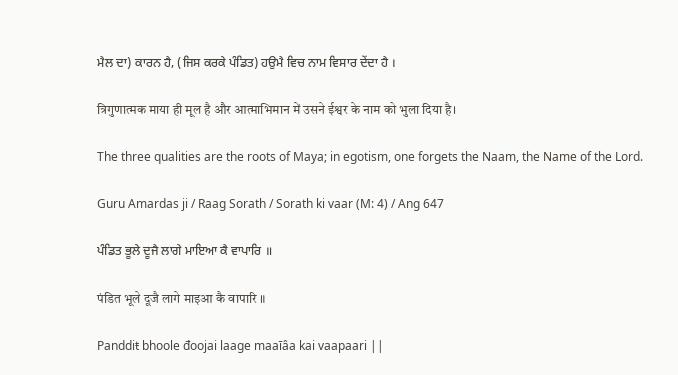ਮੈਲ ਦਾ) ਕਾਰਨ ਹੈ, (ਜਿਸ ਕਰਕੇ ਪੰਡਿਤ) ਹਉਮੈ ਵਿਚ ਨਾਮ ਵਿਸਾਰ ਦੇਂਦਾ ਹੈ ।

त्रिगुणात्मक माया ही मूल है और आत्माभिमान में उसने ईश्वर के नाम को भुला दिया है।

The three qualities are the roots of Maya; in egotism, one forgets the Naam, the Name of the Lord.

Guru Amardas ji / Raag Sorath / Sorath ki vaar (M: 4) / Ang 647

ਪੰਡਿਤ ਭੂਲੇ ਦੂਜੈ ਲਾਗੇ ਮਾਇਆ ਕੈ ਵਾਪਾਰਿ ॥

पंडित भूले दूजै लागे माइआ कै वापारि ॥

Panddiŧ bhoole đoojai laage maaīâa kai vaapaari ||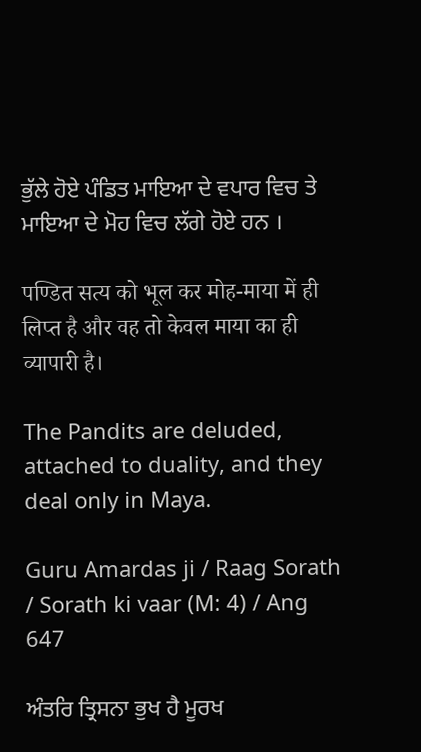ਭੁੱਲੇ ਹੋਏ ਪੰਡਿਤ ਮਾਇਆ ਦੇ ਵਪਾਰ ਵਿਚ ਤੇ ਮਾਇਆ ਦੇ ਮੋਹ ਵਿਚ ਲੱਗੇ ਹੋਏ ਹਨ ।

पण्डित सत्य को भूल कर मोह-माया में ही लिप्त है और वह तो केवल माया का ही व्यापारी है।

The Pandits are deluded, attached to duality, and they deal only in Maya.

Guru Amardas ji / Raag Sorath / Sorath ki vaar (M: 4) / Ang 647

ਅੰਤਰਿ ਤ੍ਰਿਸਨਾ ਭੁਖ ਹੈ ਮੂਰਖ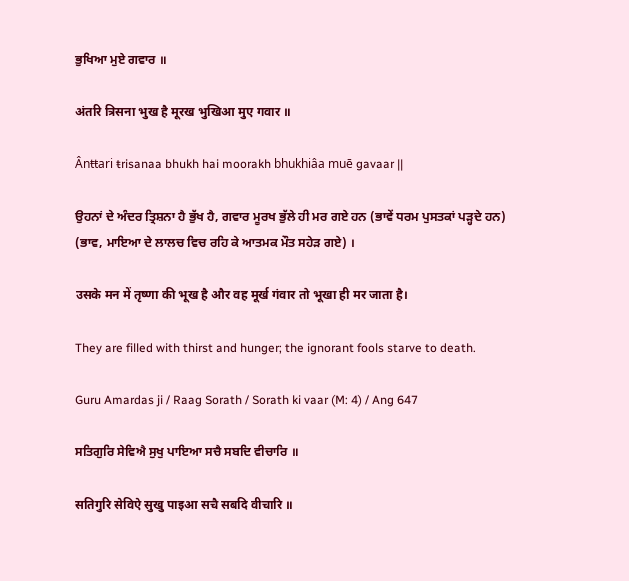ਭੁਖਿਆ ਮੁਏ ਗਵਾਰ ॥

अंतरि त्रिसना भुख है मूरख भुखिआ मुए गवार ॥

Ânŧŧari ŧrisanaa bhukh hai moorakh bhukhiâa muē gavaar ||

ਉਹਨਾਂ ਦੇ ਅੰਦਰ ਤ੍ਰਿਸ਼ਨਾ ਹੈ ਭੁੱਖ ਹੈ, ਗਵਾਰ ਮੂਰਖ ਭੁੱਲੇ ਹੀ ਮਰ ਗਏ ਹਨ (ਭਾਵੇਂ ਧਰਮ ਪੁਸਤਕਾਂ ਪੜ੍ਹਦੇ ਹਨ) (ਭਾਵ, ਮਾਇਆ ਦੇ ਲਾਲਚ ਵਿਚ ਰਹਿ ਕੇ ਆਤਮਕ ਮੌਤ ਸਹੇੜ ਗਏ) ।

उसके मन में तृष्णा की भूख है और वह मूर्ख गंवार तो भूखा ही मर जाता है।

They are filled with thirst and hunger; the ignorant fools starve to death.

Guru Amardas ji / Raag Sorath / Sorath ki vaar (M: 4) / Ang 647

ਸਤਿਗੁਰਿ ਸੇਵਿਐ ਸੁਖੁ ਪਾਇਆ ਸਚੈ ਸਬਦਿ ਵੀਚਾਰਿ ॥

सतिगुरि सेविऐ सुखु पाइआ सचै सबदि वीचारि ॥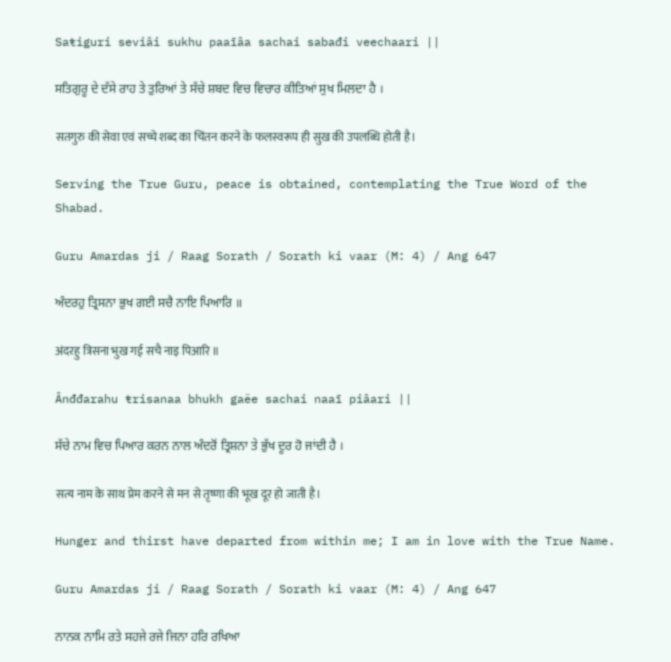Saŧiguri seviâi sukhu paaīâa sachai sabađi veechaari ||

ਸਤਿਗੁਰੂ ਦੇ ਦੱਸੇ ਰਾਹ ਤੇ ਤੁਰਿਆਂ ਤੇ ਸੱਚੇ ਸ਼ਬਦ ਵਿਚ ਵਿਚਾਰ ਕੀਤਿਆਂ ਸੁਖ ਮਿਲਦਾ ਹੈ ।

सतगुरु की सेवा एवं सच्चे शब्द का चिंतन करने के फलस्वरूप ही सुख की उपलब्धि होती है।

Serving the True Guru, peace is obtained, contemplating the True Word of the Shabad.

Guru Amardas ji / Raag Sorath / Sorath ki vaar (M: 4) / Ang 647

ਅੰਦਰਹੁ ਤ੍ਰਿਸਨਾ ਭੁਖ ਗਈ ਸਚੈ ਨਾਇ ਪਿਆਰਿ ॥

अंदरहु त्रिसना भुख गई सचै नाइ पिआरि ॥

Ânđđarahu ŧrisanaa bhukh gaëe sachai naaī piâari ||

ਸੱਚੇ ਨਾਮ ਵਿਚ ਪਿਆਰ ਕਰਨ ਨਾਲ ਅੰਦਰੋਂ ਤ੍ਰਿਸ਼ਨਾ ਤੇ ਭੁੱਖ ਦੂਰ ਹੋ ਜਾਂਦੀ ਹੈ ।

सत्य नाम के साथ प्रेम करने से मन से तृष्णा की भूख दूर हो जाती है।

Hunger and thirst have departed from within me; I am in love with the True Name.

Guru Amardas ji / Raag Sorath / Sorath ki vaar (M: 4) / Ang 647

ਨਾਨਕ ਨਾਮਿ ਰਤੇ ਸਹਜੇ ਰਜੇ ਜਿਨਾ ਹਰਿ ਰਖਿਆ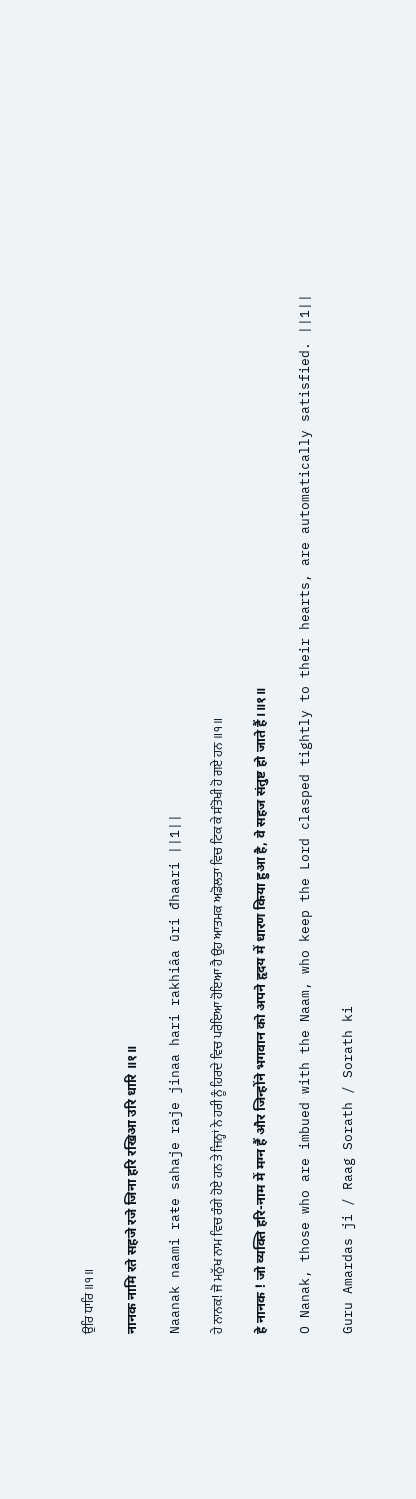ਉਰਿ ਧਾਰਿ ॥੧॥

नानक नामि रते सहजे रजे जिना हरि रखिआ उरि धारि ॥१॥

Naanak naami raŧe sahaje raje jinaa hari rakhiâa ūri đhaari ||1||

ਹੇ ਨਾਨਕ! ਜੋ ਮਨੁੱਖ ਨਾਮ ਵਿਚ ਰੰਗੇ ਹੋਏ ਹਨ ਤੇ ਜਿਨ੍ਹਾਂ ਨੇ ਹਰੀ ਨੂੰ ਹਿਰਦੇ ਵਿਚ ਪਰੋਇਆ ਹੋਇਆ ਹੈ ਉਹ ਆਤਮਕ ਅਡੋਲਤਾ ਵਿਚ ਟਿਕ ਕੇ ਸੰਤੋਖੀ ਹੋ ਗਏ ਹਨ ॥੧॥

हे नानक ! जो व्यक्ति हरि-नाम में मग्न हैं और जिन्होंने भगवान को अपने हृदय में धारण किया हुआ है, वे सहज संतुष्ट हो जाते हैं।॥१॥

O Nanak, those who are imbued with the Naam, who keep the Lord clasped tightly to their hearts, are automatically satisfied. ||1||

Guru Amardas ji / Raag Sorath / Sorath ki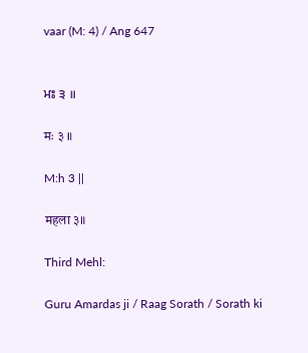vaar (M: 4) / Ang 647


ਮਃ ੩ ॥

मः ३ ॥

M:h 3 ||

महला ३॥

Third Mehl:

Guru Amardas ji / Raag Sorath / Sorath ki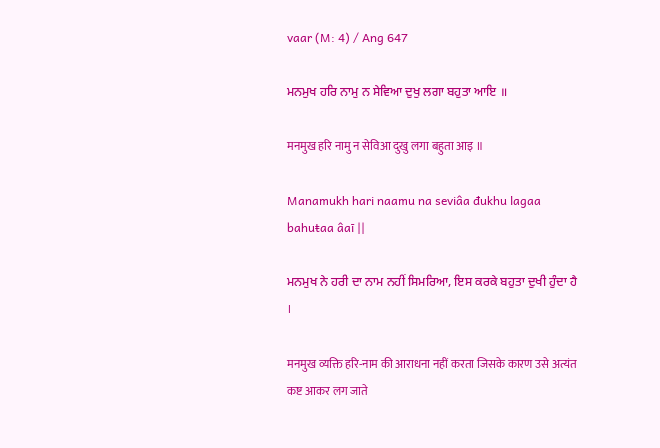vaar (M: 4) / Ang 647

ਮਨਮੁਖ ਹਰਿ ਨਾਮੁ ਨ ਸੇਵਿਆ ਦੁਖੁ ਲਗਾ ਬਹੁਤਾ ਆਇ ॥

मनमुख हरि नामु न सेविआ दुखु लगा बहुता आइ ॥

Manamukh hari naamu na seviâa đukhu lagaa bahuŧaa âaī ||

ਮਨਮੁਖ ਨੇ ਹਰੀ ਦਾ ਨਾਮ ਨਹੀਂ ਸਿਮਰਿਆ, ਇਸ ਕਰਕੇ ਬਹੁਤਾ ਦੁਖੀ ਹੁੰਦਾ ਹੈ ।

मनमुख व्यक्ति हरि-नाम की आराधना नहीं करता जिसके कारण उसे अत्यंत कष्ट आकर लग जाते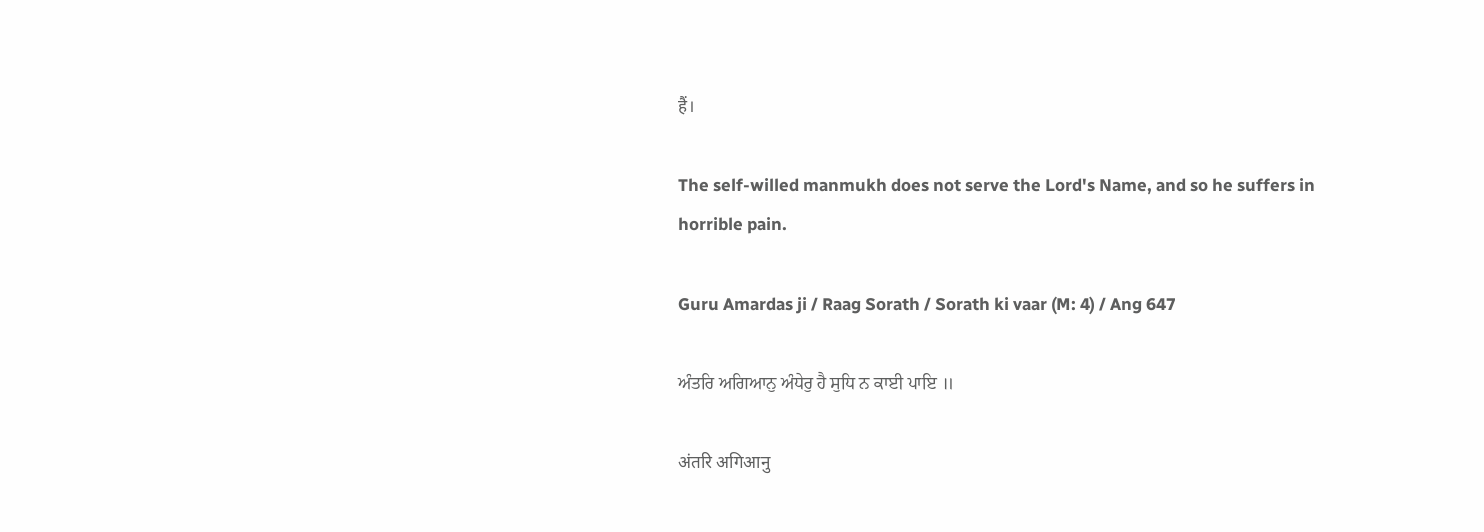हैं।

The self-willed manmukh does not serve the Lord's Name, and so he suffers in horrible pain.

Guru Amardas ji / Raag Sorath / Sorath ki vaar (M: 4) / Ang 647

ਅੰਤਰਿ ਅਗਿਆਨੁ ਅੰਧੇਰੁ ਹੈ ਸੁਧਿ ਨ ਕਾਈ ਪਾਇ ॥

अंतरि अगिआनु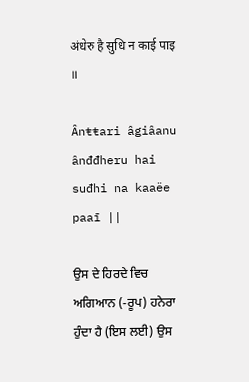अंधेरु है सुधि न काई पाइ ॥

Ânŧŧari âgiâanu ânđđheru hai suđhi na kaaëe paaī ||

ਉਸ ਦੇ ਹਿਰਦੇ ਵਿਚ ਅਗਿਆਨ (-ਰੂਪ) ਹਨੇਰਾ ਹੁੰਦਾ ਹੈ (ਇਸ ਲਈ) ਉਸ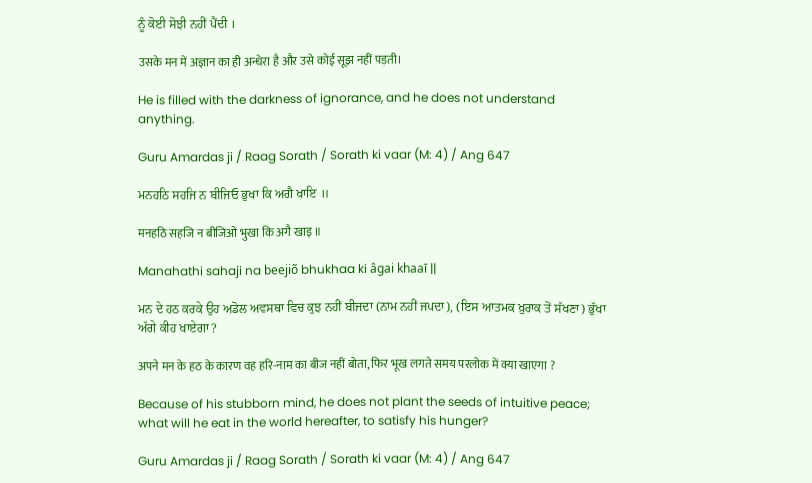ਨੂੰ ਕੋਈ ਸੋਝੀ ਨਹੀਂ ਪੈਂਦੀ ।

उसके मन में अज्ञान का ही अन्धेरा है और उसे कोई सूझ नहीं पड़ती।

He is filled with the darkness of ignorance, and he does not understand anything.

Guru Amardas ji / Raag Sorath / Sorath ki vaar (M: 4) / Ang 647

ਮਨਹਠਿ ਸਹਜਿ ਨ ਬੀਜਿਓ ਭੁਖਾ ਕਿ ਅਗੈ ਖਾਇ ॥

मनहठि सहजि न बीजिओ भुखा कि अगै खाइ ॥

Manahathi sahaji na beejiõ bhukhaa ki âgai khaaī ||

ਮਨ ਦੇ ਹਠ ਕਰਕੇ ਉਹ ਅਡੋਲ ਅਵਸਥਾ ਵਿਚ ਕੁਝ ਨਹੀਂ ਬੀਜਦਾ (ਨਾਮ ਨਹੀਂ ਜਪਦਾ), (ਇਸ ਆਤਮਕ ਖ਼ੁਰਾਕ ਤੋਂ ਸੱਖਣਾ) ਭੁੱਖਾ ਅੱਗੇ ਕੀਹ ਖਾਏਗਾ?

अपने मन के हठ के कारण वह हरि-नाम का बीज नहीं बोता, फिर भूख लगते समय परलोक में क्या खाएगा ?

Because of his stubborn mind, he does not plant the seeds of intuitive peace; what will he eat in the world hereafter, to satisfy his hunger?

Guru Amardas ji / Raag Sorath / Sorath ki vaar (M: 4) / Ang 647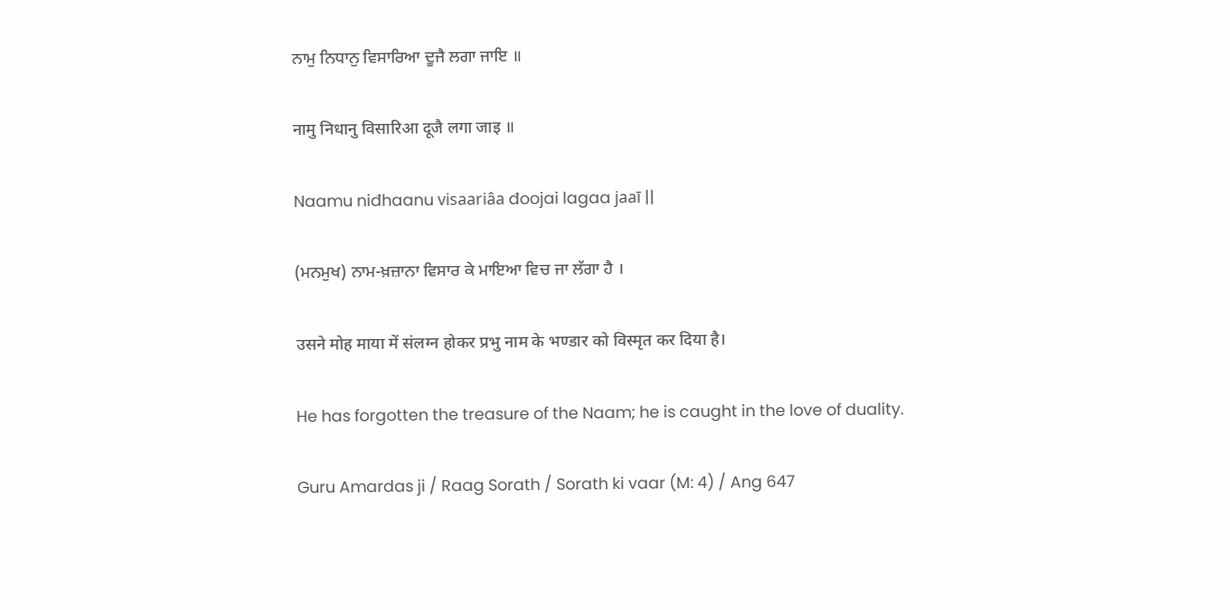ਨਾਮੁ ਨਿਧਾਨੁ ਵਿਸਾਰਿਆ ਦੂਜੈ ਲਗਾ ਜਾਇ ॥

नामु निधानु विसारिआ दूजै लगा जाइ ॥

Naamu niđhaanu visaariâa đoojai lagaa jaaī ||

(ਮਨਮੁਖ) ਨਾਮ-ਖ਼ਜ਼ਾਨਾ ਵਿਸਾਰ ਕੇ ਮਾਇਆ ਵਿਚ ਜਾ ਲੱਗਾ ਹੈ ।

उसने मोह माया में संलग्न होकर प्रभु नाम के भण्डार को विस्मृत कर दिया है।

He has forgotten the treasure of the Naam; he is caught in the love of duality.

Guru Amardas ji / Raag Sorath / Sorath ki vaar (M: 4) / Ang 647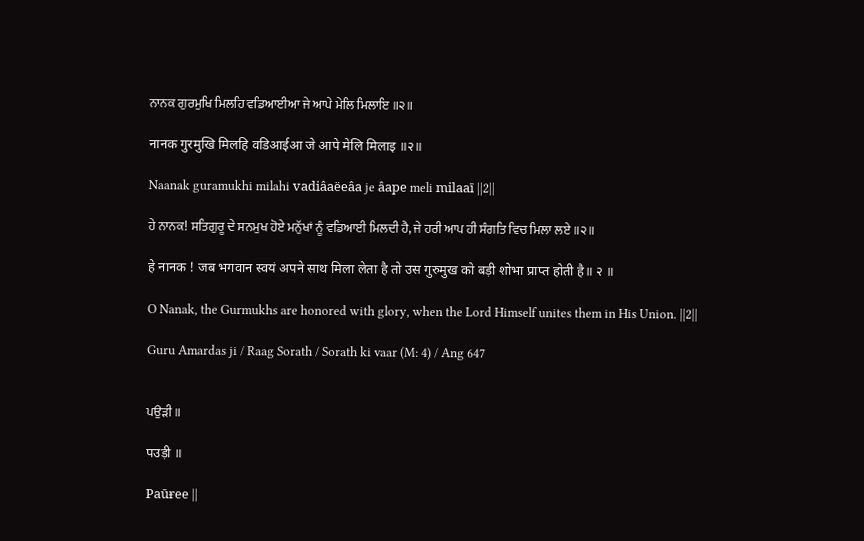ਨਾਨਕ ਗੁਰਮੁਖਿ ਮਿਲਹਿ ਵਡਿਆਈਆ ਜੇ ਆਪੇ ਮੇਲਿ ਮਿਲਾਇ ॥੨॥

नानक गुरमुखि मिलहि वडिआईआ जे आपे मेलि मिलाइ ॥२॥

Naanak guramukhi milahi vadiâaëeâa je âape meli milaaī ||2||

ਹੇ ਨਾਨਕ! ਸਤਿਗੁਰੂ ਦੇ ਸਨਮੁਖ ਹੋਏ ਮਨੁੱਖਾਂ ਨੂੰ ਵਡਿਆਈ ਮਿਲਦੀ ਹੈ, ਜੇ ਹਰੀ ਆਪ ਹੀ ਸੰਗਤਿ ਵਿਚ ਮਿਲਾ ਲਏ ॥੨॥

हे नानक ! जब भगवान स्वयं अपने साथ मिला लेता है तो उस गुरुमुख को बड़ी शोभा प्राप्त होती है॥ २ ॥

O Nanak, the Gurmukhs are honored with glory, when the Lord Himself unites them in His Union. ||2||

Guru Amardas ji / Raag Sorath / Sorath ki vaar (M: 4) / Ang 647


ਪਉੜੀ ॥

पउड़ी ॥

Paūɍee ||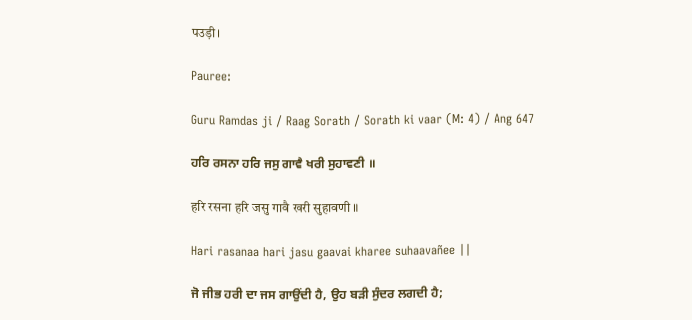पउड़ी।

Pauree:

Guru Ramdas ji / Raag Sorath / Sorath ki vaar (M: 4) / Ang 647

ਹਰਿ ਰਸਨਾ ਹਰਿ ਜਸੁ ਗਾਵੈ ਖਰੀ ਸੁਹਾਵਣੀ ॥

हरि रसना हरि जसु गावै खरी सुहावणी ॥

Hari rasanaa hari jasu gaavai kharee suhaavañee ||

ਜੋ ਜੀਭ ਹਰੀ ਦਾ ਜਸ ਗਾਉਂਦੀ ਹੈ, ਉਹ ਬੜੀ ਸੁੰਦਰ ਲਗਦੀ ਹੈ;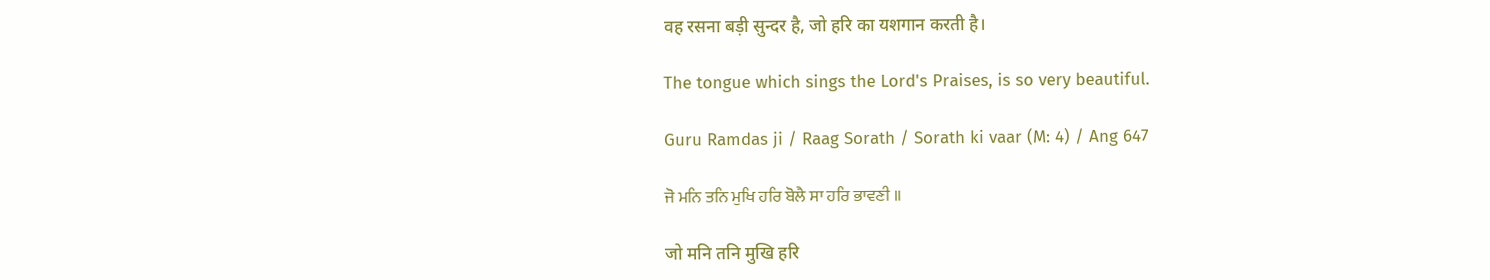वह रसना बड़ी सुन्दर है, जो हरि का यशगान करती है।

The tongue which sings the Lord's Praises, is so very beautiful.

Guru Ramdas ji / Raag Sorath / Sorath ki vaar (M: 4) / Ang 647

ਜੋ ਮਨਿ ਤਨਿ ਮੁਖਿ ਹਰਿ ਬੋਲੈ ਸਾ ਹਰਿ ਭਾਵਣੀ ॥

जो मनि तनि मुखि हरि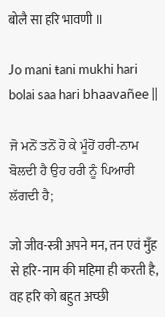बोलै सा हरि भावणी ॥

Jo mani ŧani mukhi hari bolai saa hari bhaavañee ||

ਜੋ ਮਨੋਂ ਤਨੋਂ ਹੋ ਕੇ ਮੂੰਹੋਂ ਹਰੀ-ਨਾਮ ਬੋਲਦੀ ਹੈ ਉਹ ਹਰੀ ਨੂੰ ਪਿਆਰੀ ਲੱਗਦੀ ਹੈ;

जो जीव-स्त्री अपने मन, तन एवं मुँह से हरि-नाम की महिमा ही करती है, वह हरि को बहुत अच्छी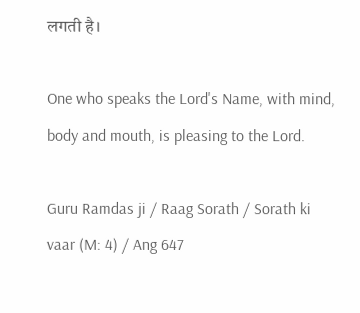लगती है।

One who speaks the Lord's Name, with mind, body and mouth, is pleasing to the Lord.

Guru Ramdas ji / Raag Sorath / Sorath ki vaar (M: 4) / Ang 647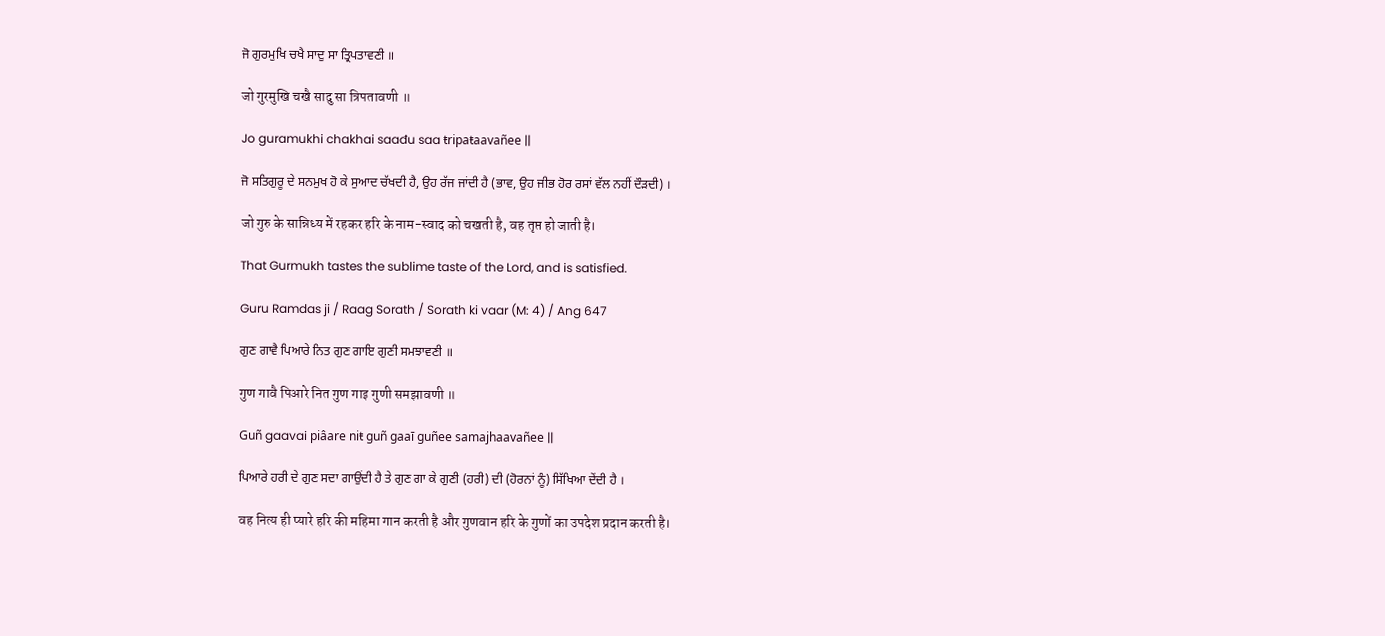ਜੋ ਗੁਰਮੁਖਿ ਚਖੈ ਸਾਦੁ ਸਾ ਤ੍ਰਿਪਤਾਵਣੀ ॥

जो गुरमुखि चखै सादु सा त्रिपतावणी ॥

Jo guramukhi chakhai saađu saa ŧripaŧaavañee ||

ਜੋ ਸਤਿਗੁਰੂ ਦੇ ਸਨਮੁਖ ਹੋ ਕੇ ਸੁਆਦ ਚੱਖਦੀ ਹੈ, ਉਹ ਰੱਜ ਜਾਂਦੀ ਹੈ (ਭਾਵ, ਉਹ ਜੀਭ ਹੋਰ ਰਸਾਂ ਵੱਲ ਨਹੀਂ ਦੌੜਦੀ) ।

जो गुरु के सान्निध्य में रहकर हरि के नाम-स्वाद को चखती है, वह तृप्त हो जाती है।

That Gurmukh tastes the sublime taste of the Lord, and is satisfied.

Guru Ramdas ji / Raag Sorath / Sorath ki vaar (M: 4) / Ang 647

ਗੁਣ ਗਾਵੈ ਪਿਆਰੇ ਨਿਤ ਗੁਣ ਗਾਇ ਗੁਣੀ ਸਮਝਾਵਣੀ ॥

गुण गावै पिआरे नित गुण गाइ गुणी समझावणी ॥

Guñ gaavai piâare niŧ guñ gaaī guñee samajhaavañee ||

ਪਿਆਰੇ ਹਰੀ ਦੇ ਗੁਣ ਸਦਾ ਗਾਉਂਦੀ ਹੈ ਤੇ ਗੁਣ ਗਾ ਕੇ ਗੁਣੀ (ਹਰੀ) ਦੀ (ਹੋਰਨਾਂ ਨੂੰ) ਸਿੱਖਿਆ ਦੇਂਦੀ ਹੈ ।

वह नित्य ही प्यारे हरि की महिमा गान करती है और गुणवान हरि के गुणों का उपदेश प्रदान करती है।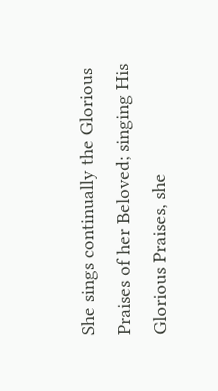She sings continually the Glorious Praises of her Beloved; singing His Glorious Praises, she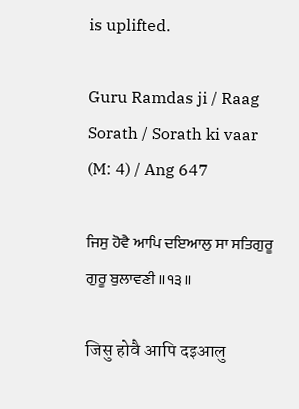is uplifted.

Guru Ramdas ji / Raag Sorath / Sorath ki vaar (M: 4) / Ang 647

ਜਿਸੁ ਹੋਵੈ ਆਪਿ ਦਇਆਲੁ ਸਾ ਸਤਿਗੁਰੂ ਗੁਰੂ ਬੁਲਾਵਣੀ ॥੧੩॥

जिसु होवै आपि दइआलु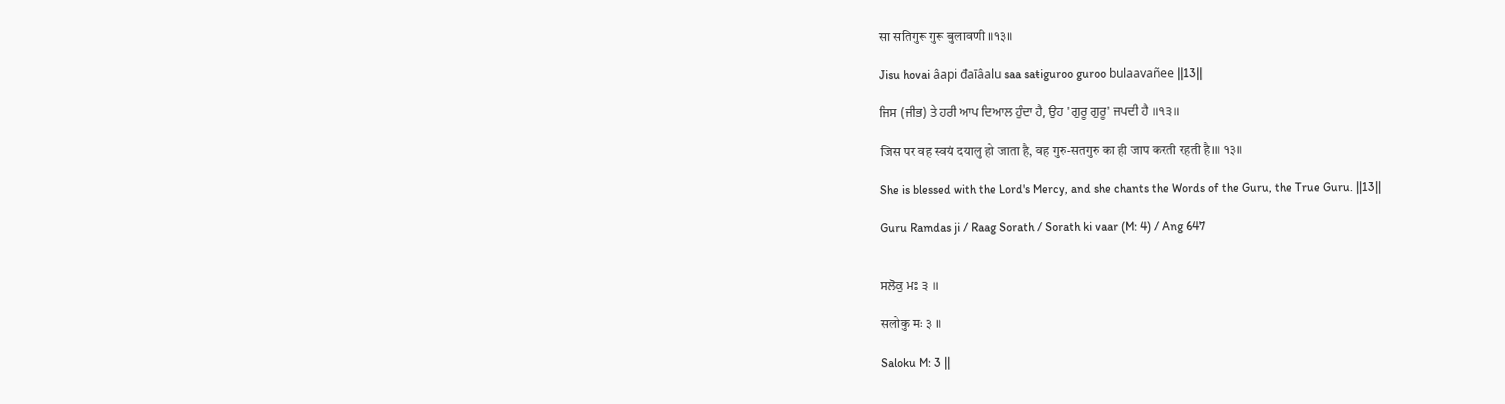सा सतिगुरू गुरू बुलावणी ॥१३॥

Jisu hovai âapi đaīâalu saa saŧiguroo guroo bulaavañee ||13||

ਜਿਸ (ਜੀਭ) ਤੇ ਹਰੀ ਆਪ ਦਿਆਲ ਹੁੰਦਾ ਹੈ, ਉਹ 'ਗੁਰੂ ਗੁਰੂ' ਜਪਦੀ ਹੈ ॥੧੩॥

जिस पर वह स्वयं दयालु हो जाता है, वह गुरु-सतगुरु का ही जाप करती रहती है।॥ १३॥

She is blessed with the Lord's Mercy, and she chants the Words of the Guru, the True Guru. ||13||

Guru Ramdas ji / Raag Sorath / Sorath ki vaar (M: 4) / Ang 647


ਸਲੋਕੁ ਮਃ ੩ ॥

सलोकु मः ३ ॥

Saloku M: 3 ||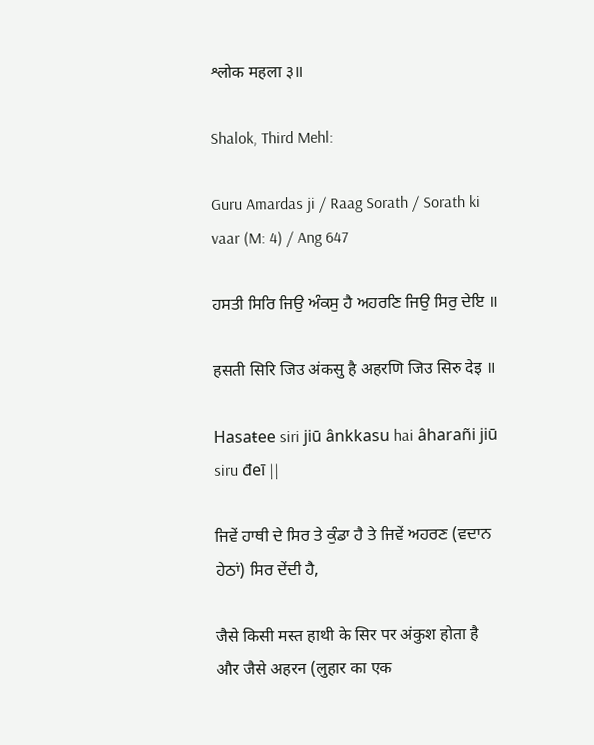श्लोक महला ३॥

Shalok, Third Mehl:

Guru Amardas ji / Raag Sorath / Sorath ki vaar (M: 4) / Ang 647

ਹਸਤੀ ਸਿਰਿ ਜਿਉ ਅੰਕਸੁ ਹੈ ਅਹਰਣਿ ਜਿਉ ਸਿਰੁ ਦੇਇ ॥

हसती सिरि जिउ अंकसु है अहरणि जिउ सिरु देइ ॥

Hasaŧee siri jiū ânkkasu hai âharañi jiū siru đeī ||

ਜਿਵੇਂ ਹਾਥੀ ਦੇ ਸਿਰ ਤੇ ਕੁੰਡਾ ਹੈ ਤੇ ਜਿਵੇਂ ਅਹਰਣ (ਵਦਾਨ ਹੇਠਾਂ) ਸਿਰ ਦੇਂਦੀ ਹੈ,

जैसे किसी मस्त हाथी के सिर पर अंकुश होता है और जैसे अहरन (लुहार का एक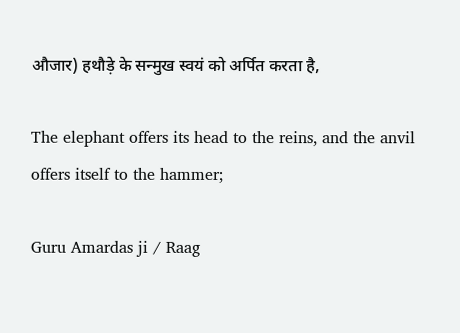औजार) हथौड़े के सन्मुख स्वयं को अर्पित करता है,

The elephant offers its head to the reins, and the anvil offers itself to the hammer;

Guru Amardas ji / Raag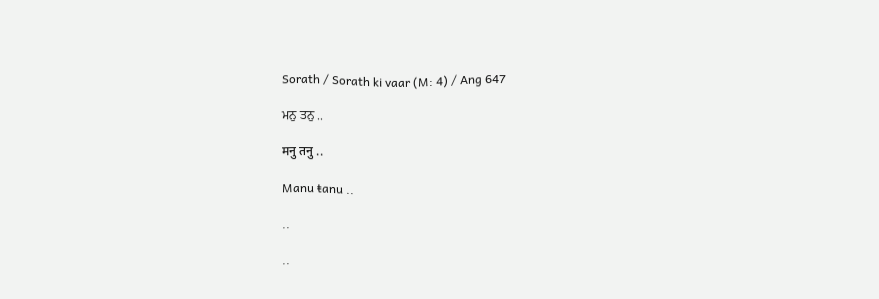Sorath / Sorath ki vaar (M: 4) / Ang 647

ਮਨੁ ਤਨੁ ..

मनु तनु ..

Manu ŧanu ..

..

..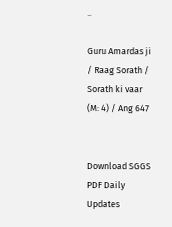..

Guru Amardas ji / Raag Sorath / Sorath ki vaar (M: 4) / Ang 647


Download SGGS PDF Daily Updates